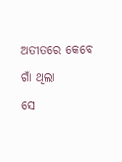ଅତୀତରେ କେବେ ଗାଁ ଥିଲା
ସେ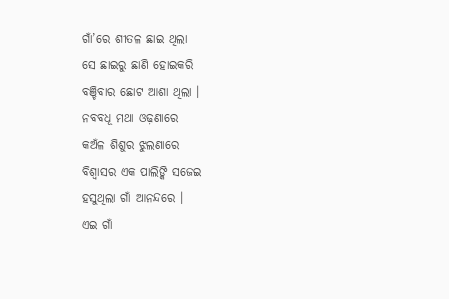ଗାଁ’ରେ ଶୀତଳ ଛାଇ ଥିଲା
ସେ ଛାଇରୁ ଛାଣି ହୋଇକରି
ବଞ୍ଚିବାର ଛୋଟ ଆଶା ଥିଲା ।
ନବବଧୂ ମଥା ଓଢ଼ଣାରେ
କଅଁଳ ଶିଶୁର ଝୁଲଣାରେ
ବିଶ୍ୱାସର ଏକ ପାଲିଙ୍କି ସଜେଇ
ହସୁଥିଲା ଗାଁ ଆନନ୍ଦରେ ।
ଏଇ ଗାଁ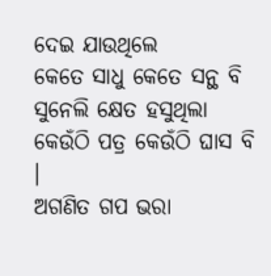ଦେଇ ଯାଉଥିଲେ
କେତେ ସାଧୁ କେତେ ସନ୍ଥ ବି
ସୁନେଲି କ୍ଷେତ ହସୁଥିଲା
କେଉଁଠି ପତ୍ର କେଉଁଠି ଘାସ ବି ।
ଅଗଣିତ ଗପ ଭରା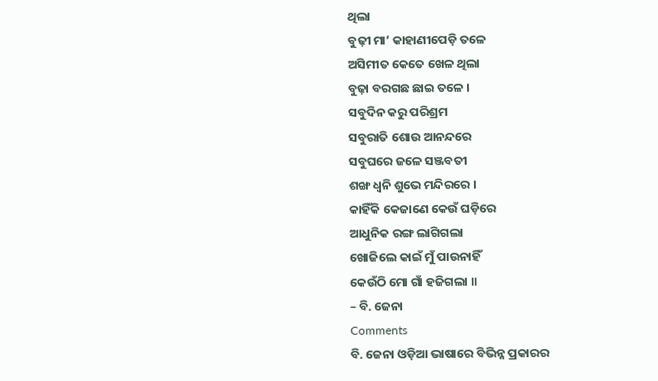ଥିଲା
ବୁଢ଼ୀ ମା’ କାହାଣୀପେଡ଼ି ତଳେ
ଅସିମୀତ କେତେ ଖେଳ ଥିଲା
ବୁଢ଼ା ବରଗଛ ଛାଇ ତଳେ ।
ସବୁଦିନ କରୁ ପରିଶ୍ରମ
ସବୁରାତି ଶୋଉ ଆନନ୍ଦରେ
ସବୁଘରେ ଜଳେ ସଞ୍ଜବତୀ
ଶଙ୍ଖ ଧ୍ଵନି ଶୁଭେ ମନ୍ଦିରରେ ।
କାହିଁକି କେଜାଣେ କେଉଁ ଘଡ଼ିରେ
ଆଧୁନିକ ରଙ୍ଗ ଲାଗିଗଲା
ଖୋଜିଲେ କାଇଁ ମୁଁ ପାଉନାହିଁ
କେଉଁଠି ମୋ ଗାଁ ହଜିଗଲା ॥
– ବି. ଜେନା
Comments
ବି. ଜେନା ଓଡ଼ିଆ ଭାଷାରେ ବିଭିନ୍ନ ପ୍ରକାରର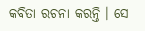କବିତା ରଚନା କରନ୍ତି । ସେ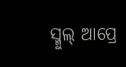ସ୍ମୁଲ୍ ଆପ୍ରେ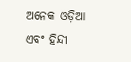ଅନେକ ଓଡ଼ିଆ ଏବଂ ହିନ୍ଦୀ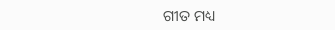ଗୀତ ମଧ୍ୟ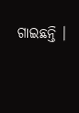ଗାଇଛନ୍ତି ।